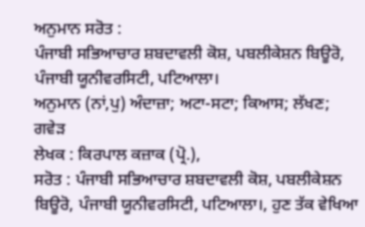ਅਨੁਮਾਨ ਸਰੋਤ :
ਪੰਜਾਬੀ ਸਭਿਆਚਾਰ ਸ਼ਬਦਾਵਲੀ ਕੋਸ਼, ਪਬਲੀਕੇਸ਼ਨ ਬਿਊਰੋ, ਪੰਜਾਬੀ ਯੂਨੀਵਰਸਿਟੀ, ਪਟਿਆਲਾ।
ਅਨੁਮਾਨ (ਨਾਂ,ਪੁ) ਅੰਦਾਜ਼ਾ; ਅਟਾ-ਸਟਾ; ਕਿਆਸ; ਲੱਖਣ; ਗਵੇੜ
ਲੇਖਕ : ਕਿਰਪਾਲ ਕਜ਼ਾਕ (ਪ੍ਰੋ.),
ਸਰੋਤ : ਪੰਜਾਬੀ ਸਭਿਆਚਾਰ ਸ਼ਬਦਾਵਲੀ ਕੋਸ਼, ਪਬਲੀਕੇਸ਼ਨ ਬਿਊਰੋ, ਪੰਜਾਬੀ ਯੂਨੀਵਰਸਿਟੀ, ਪਟਿਆਲਾ।, ਹੁਣ ਤੱਕ ਵੇਖਿਆ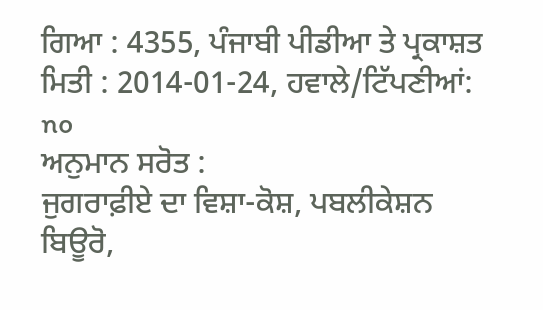ਗਿਆ : 4355, ਪੰਜਾਬੀ ਪੀਡੀਆ ਤੇ ਪ੍ਰਕਾਸ਼ਤ ਮਿਤੀ : 2014-01-24, ਹਵਾਲੇ/ਟਿੱਪਣੀਆਂ: no
ਅਨੁਮਾਨ ਸਰੋਤ :
ਜੁਗਰਾਫ਼ੀਏ ਦਾ ਵਿਸ਼ਾ-ਕੋਸ਼, ਪਬਲੀਕੇਸ਼ਨ ਬਿਊਰੋ,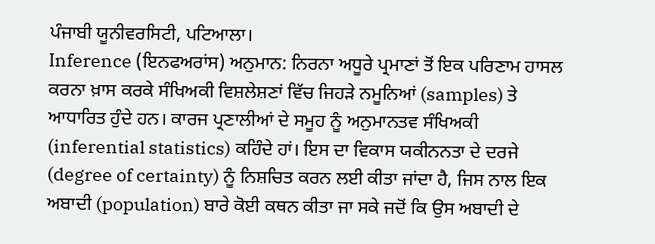ਪੰਜਾਬੀ ਯੂਨੀਵਰਸਿਟੀ, ਪਟਿਆਲਾ।
Inference (ਇਨਫਅਰਾਂਸ) ਅਨੁਮਾਨ: ਨਿਰਨਾ ਅਧੂਰੇ ਪ੍ਰਮਾਣਾਂ ਤੋਂ ਇਕ ਪਰਿਣਾਮ ਹਾਸਲ ਕਰਨਾ ਖ਼ਾਸ ਕਰਕੇ ਸੰਖਿਅਕੀ ਵਿਸ਼ਲੇਸ਼ਣਾਂ ਵਿੱਚ ਜਿਹੜੇ ਨਮੂਨਿਆਂ (samples) ਤੇ ਆਧਾਰਿਤ ਹੁੰਦੇ ਹਨ। ਕਾਰਜ ਪ੍ਰਣਾਲੀਆਂ ਦੇ ਸਮੂਹ ਨੂੰ ਅਨੁਮਾਨਤਵ ਸੰਖਿਅਕੀ (inferential statistics) ਕਹਿੰਦੇ ਹਾਂ। ਇਸ ਦਾ ਵਿਕਾਸ ਯਕੀਨਨਤਾ ਦੇ ਦਰਜੇ (degree of certainty) ਨੂੰ ਨਿਸ਼ਚਿਤ ਕਰਨ ਲਈ ਕੀਤਾ ਜਾਂਦਾ ਹੈ, ਜਿਸ ਨਾਲ ਇਕ ਅਬਾਦੀ (population) ਬਾਰੇ ਕੋਈ ਕਥਨ ਕੀਤਾ ਜਾ ਸਕੇ ਜਦੋਂ ਕਿ ਉਸ ਅਬਾਦੀ ਦੇ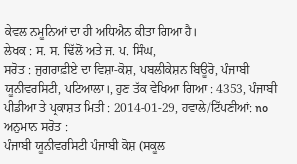ਕੇਵਲ ਨਮੂਨਿਆਂ ਦਾ ਹੀ ਅਧਿਐਨ ਕੀਤਾ ਗਿਆ ਹੈ।
ਲੇਖਕ : ਸ. ਸ. ਢਿੱਲੋਂ ਅਤੇ ਜ. ਪ. ਸਿੰਘ,
ਸਰੋਤ : ਜੁਗਰਾਫ਼ੀਏ ਦਾ ਵਿਸ਼ਾ-ਕੋਸ਼, ਪਬਲੀਕੇਸ਼ਨ ਬਿਊਰੋ, ਪੰਜਾਬੀ ਯੂਨੀਵਰਸਿਟੀ, ਪਟਿਆਲਾ।, ਹੁਣ ਤੱਕ ਵੇਖਿਆ ਗਿਆ : 4353, ਪੰਜਾਬੀ ਪੀਡੀਆ ਤੇ ਪ੍ਰਕਾਸ਼ਤ ਮਿਤੀ : 2014-01-29, ਹਵਾਲੇ/ਟਿੱਪਣੀਆਂ: no
ਅਨੁਮਾਨ ਸਰੋਤ :
ਪੰਜਾਬੀ ਯੂਨੀਵਰਸਿਟੀ ਪੰਜਾਬੀ ਕੋਸ਼ (ਸਕੂਲ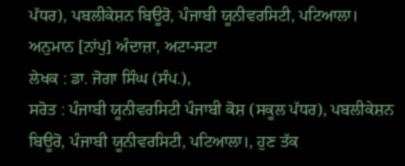ਪੱਧਰ), ਪਬਲੀਕੇਸ਼ਨ ਬਿਊਰੋ, ਪੰਜਾਬੀ ਯੂਨੀਵਰਸਿਟੀ, ਪਟਿਆਲਾ।
ਅਨੁਮਾਨ [ਨਾਂਪੁ] ਅੰਦਾਜ਼ਾ, ਅਟਾ-ਸਟਾ
ਲੇਖਕ : ਡਾ. ਜੋਗਾ ਸਿੰਘ (ਸੰਪ.),
ਸਰੋਤ : ਪੰਜਾਬੀ ਯੂਨੀਵਰਸਿਟੀ ਪੰਜਾਬੀ ਕੋਸ਼ (ਸਕੂਲ ਪੱਧਰ), ਪਬਲੀਕੇਸ਼ਨ ਬਿਊਰੋ, ਪੰਜਾਬੀ ਯੂਨੀਵਰਸਿਟੀ, ਪਟਿਆਲਾ।, ਹੁਣ ਤੱਕ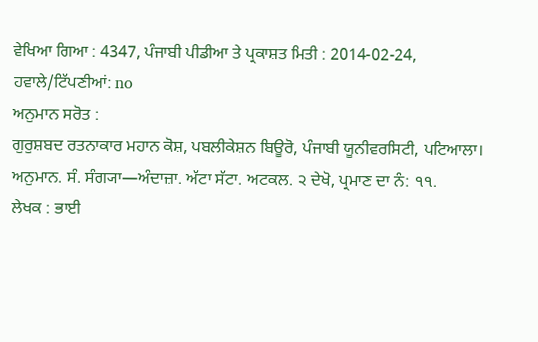ਵੇਖਿਆ ਗਿਆ : 4347, ਪੰਜਾਬੀ ਪੀਡੀਆ ਤੇ ਪ੍ਰਕਾਸ਼ਤ ਮਿਤੀ : 2014-02-24, ਹਵਾਲੇ/ਟਿੱਪਣੀਆਂ: no
ਅਨੁਮਾਨ ਸਰੋਤ :
ਗੁਰੁਸ਼ਬਦ ਰਤਨਾਕਾਰ ਮਹਾਨ ਕੋਸ਼, ਪਬਲੀਕੇਸ਼ਨ ਬਿਊਰੋ, ਪੰਜਾਬੀ ਯੂਨੀਵਰਸਿਟੀ, ਪਟਿਆਲਾ।
ਅਨੁਮਾਨ. ਸੰ. ਸੰਗ੍ਯਾ—ਅੰਦਾਜ਼ਾ. ਅੱਟਾ ਸੱਟਾ. ਅਟਕਲ. ੨ ਦੇਖੋ, ਪ੍ਰਮਾਣ ਦਾ ਨੰ: ੧੧.
ਲੇਖਕ : ਭਾਈ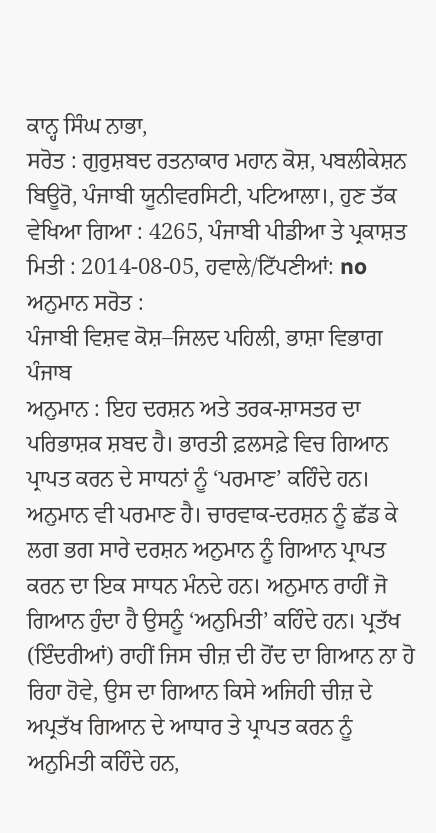ਕਾਨ੍ਹ ਸਿੰਘ ਨਾਭਾ,
ਸਰੋਤ : ਗੁਰੁਸ਼ਬਦ ਰਤਨਾਕਾਰ ਮਹਾਨ ਕੋਸ਼, ਪਬਲੀਕੇਸ਼ਨ ਬਿਊਰੋ, ਪੰਜਾਬੀ ਯੂਨੀਵਰਸਿਟੀ, ਪਟਿਆਲਾ।, ਹੁਣ ਤੱਕ ਵੇਖਿਆ ਗਿਆ : 4265, ਪੰਜਾਬੀ ਪੀਡੀਆ ਤੇ ਪ੍ਰਕਾਸ਼ਤ ਮਿਤੀ : 2014-08-05, ਹਵਾਲੇ/ਟਿੱਪਣੀਆਂ: no
ਅਨੁਮਾਨ ਸਰੋਤ :
ਪੰਜਾਬੀ ਵਿਸ਼ਵ ਕੋਸ਼–ਜਿਲਦ ਪਹਿਲੀ, ਭਾਸ਼ਾ ਵਿਭਾਗ ਪੰਜਾਬ
ਅਨੁਮਾਨ : ਇਹ ਦਰਸ਼ਨ ਅਤੇ ਤਰਕ-ਸ਼ਾਸਤਰ ਦਾ ਪਰਿਭਾਸ਼ਕ ਸ਼ਬਦ ਹੈ। ਭਾਰਤੀ ਫ਼ਲਸਫ਼ੇ ਵਿਚ ਗਿਆਨ ਪ੍ਰਾਪਤ ਕਰਨ ਦੇ ਸਾਧਨਾਂ ਨੂੰ ‘ਪਰਮਾਣ’ ਕਹਿੰਦੇ ਹਨ। ਅਨੁਮਾਨ ਵੀ ਪਰਮਾਣ ਹੈ। ਚਾਰਵਾਕ-ਦਰਸ਼ਨ ਨੂੰ ਛੱਡ ਕੇ ਲਗ ਭਗ ਸਾਰੇ ਦਰਸ਼ਨ ਅਨੁਮਾਨ ਨੂੰ ਗਿਆਨ ਪ੍ਰਾਪਤ ਕਰਨ ਦਾ ਇਕ ਸਾਧਨ ਮੰਨਦੇ ਹਨ। ਅਨੁਮਾਨ ਰਾਹੀਂ ਜੋ ਗਿਆਨ ਹੁੰਦਾ ਹੈ ਉਸਨੂੰ ‘ਅਨੁਮਿਤੀ’ ਕਹਿੰਦੇ ਹਨ। ਪ੍ਰਤੱਖ (ਇੰਦਰੀਆਂ) ਰਾਹੀਂ ਜਿਸ ਚੀਜ਼ ਦੀ ਹੋਂਦ ਦਾ ਗਿਆਨ ਨਾ ਹੋ ਰਿਹਾ ਹੋਵੇ, ਉਸ ਦਾ ਗਿਆਨ ਕਿਸੇ ਅਜਿਹੀ ਚੀਜ਼ ਦੇ ਅਪ੍ਰਤੱਖ ਗਿਆਨ ਦੇ ਆਧਾਰ ਤੇ ਪ੍ਰਾਪਤ ਕਰਨ ਨੂੰ ਅਨੁਮਿਤੀ ਕਹਿੰਦੇ ਹਨ,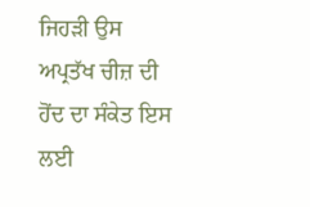ਜਿਹੜੀ ਉਸ ਅਪ੍ਰਤੱਖ ਚੀਜ਼ ਦੀ ਹੋਂਦ ਦਾ ਸੰਕੇਤ ਇਸ ਲਈ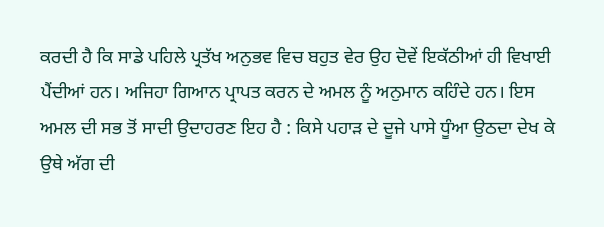ਕਰਦੀ ਹੈ ਕਿ ਸਾਡੇ ਪਹਿਲੇ ਪ੍ਰਤੱਖ ਅਨੁਭਵ ਵਿਚ ਬਹੁਤ ਵੇਰ ਉਹ ਦੋਵੇਂ ਇਕੱਠੀਆਂ ਹੀ ਵਿਖਾਈ ਪੈਂਦੀਆਂ ਹਨ। ਅਜਿਹਾ ਗਿਆਨ ਪ੍ਰਾਪਤ ਕਰਨ ਦੇ ਅਮਲ ਨੂੰ ਅਨੁਮਾਨ ਕਹਿੰਦੇ ਹਨ। ਇਸ ਅਮਲ ਦੀ ਸਭ ਤੋਂ ਸਾਦੀ ਉਦਾਹਰਣ ਇਹ ਹੈ : ਕਿਸੇ ਪਹਾੜ ਦੇ ਦੂਜੇ ਪਾਸੇ ਧੂੰਆ ਉਠਦਾ ਦੇਖ ਕੇ ਉਥੇ ਅੱਗ ਦੀ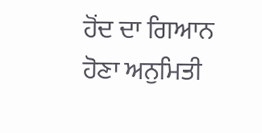ਹੋਂਦ ਦਾ ਗਿਆਨ ਹੋਣਾ ਅਨੁਮਿਤੀ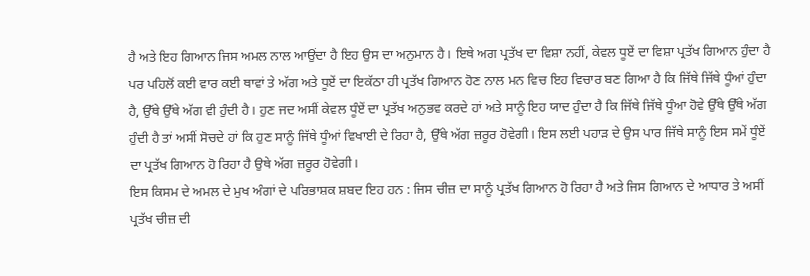ਹੈ ਅਤੇ ਇਹ ਗਿਆਨ ਜਿਸ ਅਮਲ ਨਾਲ ਆਉਂਦਾ ਹੈ ਇਹ ਉਸ ਦਾ ਅਨੁਮਾਨ ਹੈ। ਇਥੇ ਅਗ ਪ੍ਰਤੱਖ ਦਾ ਵਿਸ਼ਾ ਨਹੀਂ, ਕੇਵਲ ਧੂਏਂ ਦਾ ਵਿਸ਼ਾ ਪ੍ਰਤੱਖ ਗਿਆਨ ਹੁੰਦਾ ਹੈ ਪਰ ਪਹਿਲੋਂ ਕਈ ਵਾਰ ਕਈ ਥਾਵਾਂ ਤੇ ਅੱਗ ਅਤੇ ਧੂਏਂ ਦਾ ਇਕੱਠਾ ਹੀ ਪ੍ਰਤੱਖ ਗਿਆਨ ਹੋਣ ਨਾਲ ਮਨ ਵਿਚ ਇਹ ਵਿਚਾਰ ਬਣ ਗਿਆ ਹੈ ਕਿ ਜਿੱਥੇ ਜਿੱਥੇ ਧੂੰਆਂ ਹੁੰਦਾ ਹੈ, ਉੱਥੇ ਉੱਥੇ ਅੱਗ ਵੀ ਹੁੰਦੀ ਹੈ। ਹੁਣ ਜਦ ਅਸੀਂ ਕੇਵਲ ਧੂੰਏਂ ਦਾ ਪ੍ਰਤੱਖ ਅਨੁਭਵ ਕਰਦੇ ਹਾਂ ਅਤੇ ਸਾਨੂੰ ਇਹ ਯਾਦ ਹੁੰਦਾ ਹੈ ਕਿ ਜਿੱਥੇ ਜਿੱਥੇ ਧੂੰਆ ਹੋਵੇ ਉੱਥੇ ਉੱਥੇ ਅੱਗ ਹੁੰਦੀ ਹੈ ਤਾਂ ਅਸੀਂ ਸੋਚਦੇ ਹਾਂ ਕਿ ਹੁਣ ਸਾਨੂੰ ਜਿੱਥੇ ਧੂੰਆਂ ਵਿਖਾਈ ਦੇ ਰਿਹਾ ਹੈ, ਉੱਥੇ ਅੱਗ ਜ਼ਰੂਰ ਹੋਵੇਗੀ। ਇਸ ਲਈ ਪਹਾੜ ਦੇ ਉਸ ਪਾਰ ਜਿੱਥੇ ਸਾਨੂੰ ਇਸ ਸਮੇਂ ਧੂੰਏਂ ਦਾ ਪ੍ਰਤੱਖ ਗਿਆਨ ਹੋ ਰਿਹਾ ਹੈ ਉਥੇ ਅੱਗ ਜ਼ਰੂਰ ਹੋਵੇਗੀ।
ਇਸ ਕਿਸਮ ਦੇ ਅਮਲ ਦੇ ਮੁਖ ਅੰਗਾਂ ਦੇ ਪਰਿਭਾਸ਼ਕ ਸ਼ਬਦ ਇਹ ਹਨ : ਜਿਸ ਚੀਜ਼ ਦਾ ਸਾਨੂੰ ਪ੍ਰਤੱਖ ਗਿਆਨ ਹੋ ਰਿਹਾ ਹੈ ਅਤੇ ਜਿਸ ਗਿਆਨ ਦੇ ਆਧਾਰ ਤੇ ਅਸੀਂ ਪ੍ਰਤੱਖ ਚੀਜ਼ ਦੀ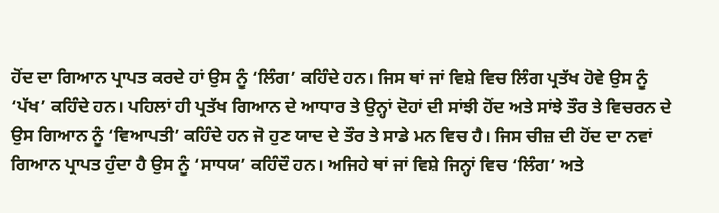ਹੋਂਦ ਦਾ ਗਿਆਨ ਪ੍ਰਾਪਤ ਕਰਦੇ ਹਾਂ ਉਸ ਨੂੰ ‘ਲਿੰਗ’ ਕਹਿੰਦੇ ਹਨ। ਜਿਸ ਥਾਂ ਜਾਂ ਵਿਸ਼ੇ ਵਿਚ ਲਿੰਗ ਪ੍ਰਤੱਖ ਹੋਵੇ ਉਸ ਨੂੰ ‘ਪੱਖ’ ਕਹਿੰਦੇ ਹਨ। ਪਹਿਲਾਂ ਹੀ ਪ੍ਰਤੱਖ ਗਿਆਨ ਦੇ ਆਧਾਰ ਤੇ ਉਨ੍ਹਾਂ ਦੋਹਾਂ ਦੀ ਸਾਂਝੀ ਹੋਂਦ ਅਤੇ ਸਾਂਝੇ ਤੌਰ ਤੇ ਵਿਚਰਨ ਦੇ ਉਸ ਗਿਆਨ ਨੂੰ ‘ਵਿਆਪਤੀ’ ਕਹਿੰਦੇ ਹਨ ਜੋ ਹੁਣ ਯਾਦ ਦੇ ਤੌਰ ਤੇ ਸਾਡੇ ਮਨ ਵਿਚ ਹੈ। ਜਿਸ ਚੀਜ਼ ਦੀ ਹੋਂਦ ਦਾ ਨਵਾਂ ਗਿਆਨ ਪ੍ਰਾਪਤ ਹੁੰਦਾ ਹੈ ਉਸ ਨੂੰ ‘ਸਾਧਯ’ ਕਹਿੰਦੌ ਹਨ। ਅਜਿਹੇ ਥਾਂ ਜਾਂ ਵਿਸ਼ੇ ਜਿਨ੍ਹਾਂ ਵਿਚ ‘ਲਿੰਗ’ ਅਤੇ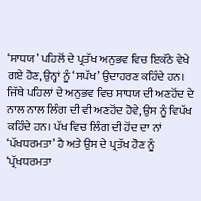‘ਸਾਧਯ’ ਪਹਿਲੋਂ ਦੇ ਪ੍ਰਤੱਖ ਅਨੁਭਵ ਵਿਚ ਇਕੱਠੇ ਵੇਖੇ ਗਏ ਹੋਣ, ਉਨ੍ਹਾਂ ਨੂੰ ‘ਸਪੱਖ’ ਉਦਾਹਰਣ ਕਹਿੰਦੇ ਹਨ। ਜਿੱਥੇ ਪਹਿਲਾਂ ਦੇ ਅਨੁਭਵ ਵਿਚ ਸਾਧਯ ਦੀ ਅਣਹੋਂਦ ਦੇ ਨਾਲ ਨਾਲ ਲਿੰਗ ਦੀ ਵੀ ਅਣਹੋਂਦ ਹੋਵੇ, ਉਸ ਨੂੰ ਵਿਪੱਖ ਕਹਿੰਦੇ ਹਨ। ਪੱਖ ਵਿਚ ਲਿੰਗ ਦੀ ਹੋਂਦ ਦਾ ਨਾਂ ‘ਪੱਖਧਰਮਤਾ’ ਹੈ ਅਤੇ ਉਸ ਦੇ ਪ੍ਰਤੱਖ ਹੋਣ ਨੂੰ ‘ਪ੍ਰੱਖਧਰਮਤਾ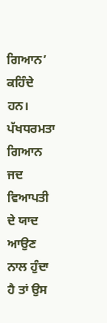ਗਿਆਨ’ ਕਹਿੰਦੇ ਹਨ। ਪੱਖਧਰਮਤਾ ਗਿਆਨ ਜਦ ਵਿਆਪਤੀ ਦੇ ਯਾਦ ਆਉਣ ਨਾਲ ਹੁੰਦਾ ਹੈ ਤਾਂ ਉਸ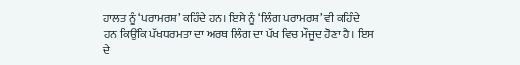ਹਾਲਤ ਨੂੰ ‘ਪਰਾਮਰਸ਼’ ਕਹਿੰਦੇ ਹਨ। ਇਸੇ ਨੂੰ ‘ਲਿੰਗ ਪਰਾਮਰਸ਼’ ਵੀ ਕਹਿੰਦੇ ਹਨ ਕਿਉਂਕਿ ਪੱਖਧਰਮਤਾ ਦਾ ਅਰਥ ਲਿੰਗ ਦਾ ਪੱਖ ਵਿਚ ਮੌਜੂਦ ਹੋਣਾ ਹੈ। ਇਸ ਦੇ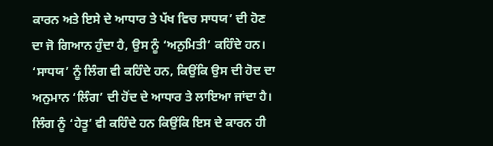ਕਾਰਨ ਅਤੇ ਇਸੇ ਦੇ ਆਧਾਰ ਤੇ ਪੱਖ ਵਿਚ ਸਾਧਯ’ ਦੀ ਹੋਣ ਦਾ ਜੋ ਗਿਆਨ ਹੁੰਦਾ ਹੈ, ਉਸ ਨੂੰ ‘ਅਨੁਮਿਤੀ’ ਕਹਿੰਦੇ ਹਨ। ‘ਸਾਧਯ’ ਨੂੰ ਲਿੰਗ ਵੀ ਕਹਿੰਦੇ ਹਨ, ਕਿਉਂਕਿ ਉਸ ਦੀ ਹੋਦ ਦਾ ਅਨੁਮਾਨ ‘ਲਿੰਗ’ ਦੀ ਹੋਂਦ ਦੇ ਆਧਾਰ ਤੇ ਲਾਇਆ ਜਾਂਦਾ ਹੈ। ਲਿੰਗ ਨੂੰ ‘ਹੇਤੂ’ ਵੀ ਕਹਿੰਦੇ ਹਨ ਕਿਉਂਕਿ ਇਸ ਦੇ ਕਾਰਨ ਹੀ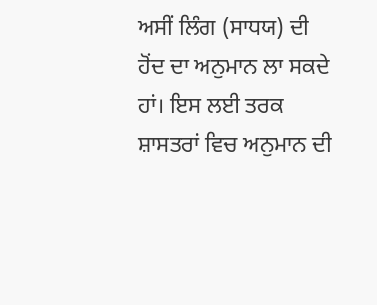ਅਸੀਂ ਲਿੰਗ (ਸਾਧਯ) ਦੀ ਹੋਂਦ ਦਾ ਅਨੁਮਾਨ ਲਾ ਸਕਦੇ ਹਾਂ। ਇਸ ਲਈ ਤਰਕ ਸ਼ਾਸਤਰਾਂ ਵਿਚ ਅਨੁਮਾਨ ਦੀ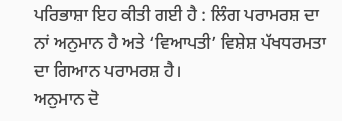ਪਰਿਭਾਸ਼ਾ ਇਹ ਕੀਤੀ ਗਈ ਹੈ : ਲਿੰਗ ਪਰਾਮਰਸ਼ ਦਾ ਨਾਂ ਅਨੁਮਾਨ ਹੈ ਅਤੇ ‘ਵਿਆਪਤੀ’ ਵਿਸ਼ੇਸ਼ ਪੱਖਧਰਮਤਾ ਦਾ ਗਿਆਨ ਪਰਾਮਰਸ਼ ਹੈ।
ਅਨੁਮਾਨ ਦੋ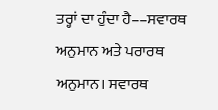ਤਰ੍ਹਾਂ ਦਾ ਹੁੰਦਾ ਹੈ––ਸਵਾਰਥ ਅਨੁਮਾਨ ਅਤੇ ਪਰਾਰਥ ਅਨੁਮਾਨ। ਸਵਾਰਥ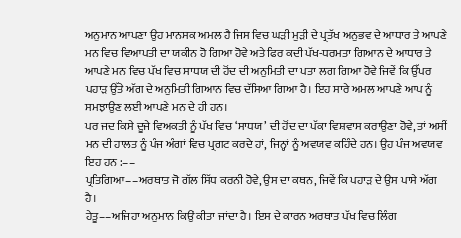ਅਨੁਮਾਨ ਆਪਣਾ ਉਹ ਮਾਨਸਕ ਅਮਲ ਹੈ ਜਿਸ ਵਿਚ ਘੜੀ ਮੁੜੀ ਦੇ ਪ੍ਰਤੱਖ ਅਨੁਭਵ ਦੇ ਆਧਾਰ ਤੇ ਆਪਣੇ ਮਨ ਵਿਚ ਵਿਆਪਤੀ ਦਾ ਯਕੀਨ ਹੋ ਗਿਆ ਹੋਵੇ ਅਤੇ ਫਿਰ ਕਦੀ ਪੱਖ-ਧਰਮਤਾ ਗਿਆਨ ਦੇ ਆਧਾਰ ਤੇ ਆਪਣੇ ਮਨ ਵਿਚ ਪੱਖ ਵਿਚ ਸਾਧਯ ਦੀ ਹੋਂਦ ਦੀ ਅਨੁਮਿਤੀ ਦਾ ਪਤਾ ਲਗ ਗਿਆ ਹੋਵੇ ਜਿਵੇਂ ਕਿ ਉੱਪਰ ਪਹਾੜ ਉੱਤੇ ਅੱਗ ਦੇ ਅਨੁਮਿਤੀ ਗਿਆਨ ਵਿਚ ਦੱਸਿਆ ਗਿਆ ਹੈ। ਇਹ ਸਾਰੇ ਅਮਲ ਆਪਣੇ ਆਪ ਨੂੰ ਸਮਝਾਉਣ ਲਈ ਆਪਣੇ ਮਨ ਦੇ ਹੀ ਹਨ।
ਪਰ ਜਦ ਕਿਸੇ ਦੂਜੇ ਵਿਅਕਤੀ ਨੂੰ ਪੱਖ ਵਿਚ ‘ਸਾਧਯ’ ਦੀ ਹੋਂਦ ਦਾ ਪੱਕਾ ਵਿਸ਼ਵਾਸ ਕਰਾਉਣਾ ਹੋਵੇ, ਤਾਂ ਅਸੀਂ ਮਨ ਦੀ ਹਾਲਤ ਨੂੰ ਪੰਜ ਅੰਗਾਂ ਵਿਚ ਪ੍ਰਗਟ ਕਰਦੇ ਹਾਂ, ਜਿਨ੍ਹਾਂ ਨੂੰ ਅਵਯਵ ਕਹਿੰਦੇ ਹਨ। ਉਹ ਪੰਜ ਅਵਯਵ ਇਹ ਹਨ :––
ਪ੍ਰਤਿਗਿਆ––ਅਰਥਾਤ ਜੋ ਗੱਲ ਸਿੱਧ ਕਰਨੀ ਹੋਵੇ, ਉਸ ਦਾ ਕਥਨ, ਜਿਵੇਂ ਕਿ ਪਹਾੜ ਦੇ ਉਸ ਪਾਸੇ ਅੱਗ ਹੈ।
ਹੇਤੂ––ਅਜਿਹਾ ਅਨੁਮਾਨ ਕਿਉਂ ਕੀਤਾ ਜਾਂਦਾ ਹੈ। ਇਸ ਦੇ ਕਾਰਨ ਅਰਥਾਤ ਪੱਖ ਵਿਚ ਲਿੰਗ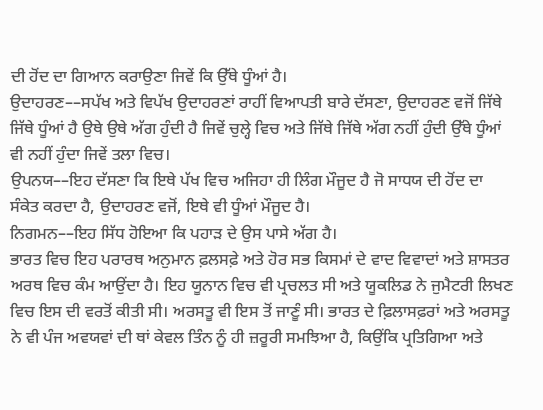ਦੀ ਹੋਂਦ ਦਾ ਗਿਆਨ ਕਰਾਉਣਾ ਜਿਵੇਂ ਕਿ ਉੱਥੇ ਧੂੰਆਂ ਹੈ।
ਉਦਾਹਰਣ––ਸਪੱਖ ਅਤੇ ਵਿਪੱਖ ਉਦਾਹਰਣਾਂ ਰਾਹੀਂ ਵਿਆਪਤੀ ਬਾਰੇ ਦੱਸਣਾ, ਉਦਾਹਰਣ ਵਜੋਂ ਜਿੱਥੇ ਜਿੱਥੇ ਧੂੰਆਂ ਹੈ ਉਥੇ ਉਥੇ ਅੱਗ ਹੁੰਦੀ ਹੈ ਜਿਵੇਂ ਚੁਲ੍ਹੇ ਵਿਚ ਅਤੇ ਜਿੱਥੇ ਜਿੱਥੇ ਅੱਗ ਨਹੀਂ ਹੁੰਦੀ ਉੱਥੇ ਧੂੰਆਂ ਵੀ ਨਹੀਂ ਹੁੰਦਾ ਜਿਵੇਂ ਤਲਾ ਵਿਚ।
ਉਪਨਯ––ਇਹ ਦੱਸਣਾ ਕਿ ਇਥੇ ਪੱਖ ਵਿਚ ਅਜਿਹਾ ਹੀ ਲਿੰਗ ਮੌਜੂਦ ਹੈ ਜੋ ਸਾਧਯ ਦੀ ਹੋਂਦ ਦਾ ਸੰਕੇਤ ਕਰਦਾ ਹੈ, ਉਦਾਹਰਣ ਵਜੋਂ, ਇਥੇ ਵੀ ਧੂੰਆਂ ਮੌਜੂਦ ਹੈ।
ਨਿਗਮਨ––ਇਹ ਸਿੱਧ ਹੋਇਆ ਕਿ ਪਹਾੜ ਦੇ ਉਸ ਪਾਸੇ ਅੱਗ ਹੈ।
ਭਾਰਤ ਵਿਚ ਇਹ ਪਰਾਰਥ ਅਨੁਮਾਨ ਫ਼ਲਸਫ਼ੇ ਅਤੇ ਹੋਰ ਸਭ ਕਿਸਮਾਂ ਦੇ ਵਾਦ ਵਿਵਾਦਾਂ ਅਤੇ ਸ਼ਾਸਤਰ ਅਰਥ ਵਿਚ ਕੰਮ ਆਉਂਦਾ ਹੈ। ਇਹ ਯੂਨਾਨ ਵਿਚ ਵੀ ਪ੍ਰਚਲਤ ਸੀ ਅਤੇ ਯੂਕਲਿਡ ਨੇ ਜੁਮੈਟਰੀ ਲਿਖਣ ਵਿਚ ਇਸ ਦੀ ਵਰਤੋਂ ਕੀਤੀ ਸੀ। ਅਰਸਤੂ ਵੀ ਇਸ ਤੋਂ ਜਾਣੂੰ ਸੀ। ਭਾਰਤ ਦੇ ਫ਼ਿਲਾਸਫ਼ਰਾਂ ਅਤੇ ਅਰਸਤੂ ਨੇ ਵੀ ਪੰਜ ਅਵਯਵਾਂ ਦੀ ਥਾਂ ਕੇਵਲ ਤਿੰਨ ਨੂੰ ਹੀ ਜ਼ਰੂਰੀ ਸਮਝਿਆ ਹੈ, ਕਿਉਂਕਿ ਪ੍ਰਤਿਗਿਆ ਅਤੇ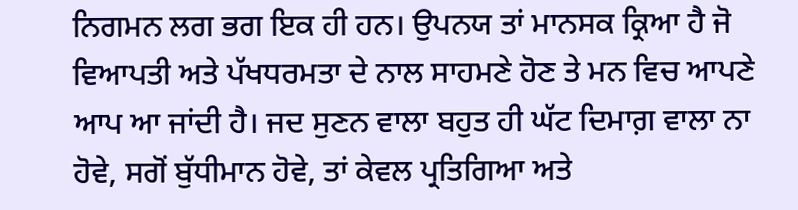ਨਿਗਮਨ ਲਗ ਭਗ ਇਕ ਹੀ ਹਨ। ਉਪਨਯ ਤਾਂ ਮਾਨਸਕ ਕ੍ਰਿਆ ਹੈ ਜੋ ਵਿਆਪਤੀ ਅਤੇ ਪੱਖਧਰਮਤਾ ਦੇ ਨਾਲ ਸਾਹਮਣੇ ਹੋਣ ਤੇ ਮਨ ਵਿਚ ਆਪਣੇ ਆਪ ਆ ਜਾਂਦੀ ਹੈ। ਜਦ ਸੁਣਨ ਵਾਲਾ ਬਹੁਤ ਹੀ ਘੱਟ ਦਿਮਾਗ਼ ਵਾਲਾ ਨਾ ਹੋਵੇ, ਸਗੋਂ ਬੁੱਧੀਮਾਨ ਹੋਵੇ, ਤਾਂ ਕੇਵਲ ਪ੍ਰਤਿਗਿਆ ਅਤੇ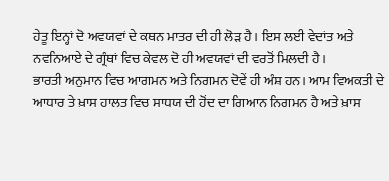ਹੇਤੂ ਇਨ੍ਹਾਂ ਦੋ ਅਵਯਵਾਂ ਦੇ ਕਥਨ ਮਾਤਰ ਦੀ ਹੀ ਲੋੜ ਹੈ। ਇਸ ਲਈ ਵੇਦਾਂਤ ਅਤੇ ਨਵਨਿਆਏ ਦੇ ਗ੍ਰੰਥਾਂ ਵਿਚ ਕੇਵਲ ਦੋ ਹੀ ਅਵਯਵਾਂ ਦੀ ਵਰਤੋਂ ਮਿਲਦੀ ਹੈ।
ਭਾਰਤੀ ਅਨੁਮਾਨ ਵਿਚ ਆਗਮਨ ਅਤੇ ਨਿਗਮਨ ਦੋਵੇਂ ਹੀ ਅੰਸ਼ ਹਨ। ਆਮ ਵਿਅਕਤੀ ਦੇ ਆਧਾਰ ਤੇ ਖ਼ਾਸ ਹਾਲਤ ਵਿਚ ਸਾਧਯ ਦੀ ਹੋਂਦ ਦਾ ਗਿਆਨ ਨਿਗਮਨ ਹੈ ਅਤੇ ਖ਼ਾਸ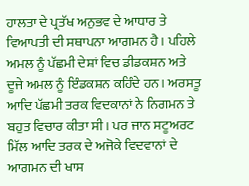ਹਾਲਤਾ ਦੇ ਪ੍ਰਤੱਖ ਅਨੁਭਵ ਦੇ ਆਧਾਰ ਤੇ ਵਿਆਪਤੀ ਦੀ ਸਥਾਪਨਾ ਆਗਮਨ ਹੈ। ਪਹਿਲੇ ਅਮਲ ਨੂੰ ਪੱਛਮੀ ਦੇਸ਼ਾਂ ਵਿਚ ਡੀਡਕਸ਼ਨ ਅਤੇ ਦੂਜੇ ਅਮਲ ਨੂੰ ਇੰਡਕਸ਼ਨ ਕਹਿੰਦੇ ਹਨ। ਅਰਸਤੂ ਆਦਿ ਪੱਛਮੀ ਤਰਕ ਵਿਦਕਾਨਾਂ ਨੇ ਨਿਗਮਨ ਤੇ ਬਹੁਤ ਵਿਚਾਰ ਕੀਤਾ ਸੀ। ਪਰ ਜਾਨ ਸਟੂਅਰਟ ਮਿੱਲ ਆਦਿ ਤਰਕ ਦੇ ਅਜੋਕੇ ਵਿਦਵਾਨਾਂ ਦੇ ਆਗਮਨ ਦੀ ਖਾਸ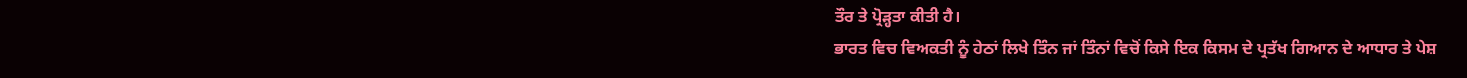ਤੌਰ ਤੇ ਪ੍ਰੋੜ੍ਹਤਾ ਕੀਤੀ ਹੈ।
ਭਾਰਤ ਵਿਚ ਵਿਅਕਤੀ ਨੂੰ ਹੇਠਾਂ ਲਿਖੇ ਤਿੰਨ ਜਾਂ ਤਿੰਨਾਂ ਵਿਚੋਂ ਕਿਸੇ ਇਕ ਕਿਸਮ ਦੇ ਪ੍ਰਤੱਖ ਗਿਆਨ ਦੇ ਆਧਾਰ ਤੇ ਪੇਸ਼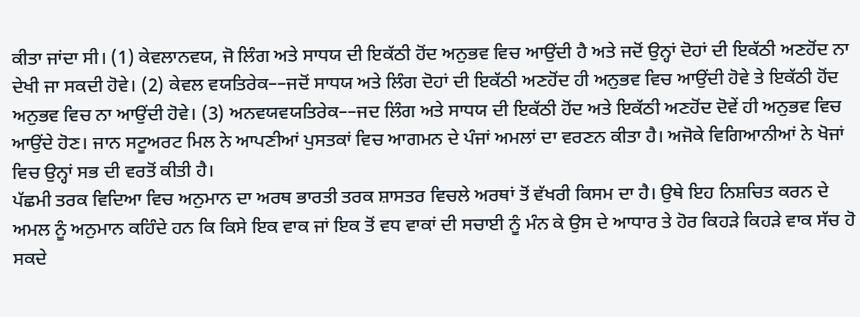ਕੀਤਾ ਜਾਂਦਾ ਸੀ। (1) ਕੇਵਲਾਨਵਯ, ਜੋ ਲਿੰਗ ਅਤੇ ਸਾਧਯ ਦੀ ਇਕੱਠੀ ਹੋਂਦ ਅਨੁਭਵ ਵਿਚ ਆਉਂਦੀ ਹੈ ਅਤੇ ਜਦੋਂ ਉਨ੍ਹਾਂ ਦੋਹਾਂ ਦੀ ਇਕੱਠੀ ਅਣਹੋਂਦ ਨਾ ਦੇਖੀ ਜਾ ਸਕਦੀ ਹੋਵੇ। (2) ਕੇਵਲ ਵਯਤਿਰੇਕ––ਜਦੋਂ ਸਾਧਯ ਅਤੇ ਲਿੰਗ ਦੋਹਾਂ ਦੀ ਇਕੱਠੀ ਅਣਹੋਂਦ ਹੀ ਅਨੁਭਵ ਵਿਚ ਆਉਂਦੀ ਹੋਵੇ ਤੇ ਇਕੱਠੀ ਹੋਂਦ ਅਨੁਭਵ ਵਿਚ ਨਾ ਆਉਂਦੀ ਹੋਵੇ। (3) ਅਨਵਯਵਯਤਿਰੇਕ––ਜਦ ਲਿੰਗ ਅਤੇ ਸਾਧਯ ਦੀ ਇਕੱਠੀ ਹੋਂਦ ਅਤੇ ਇਕੱਠੀ ਅਣਹੋਂਦ ਦੋਵੇਂ ਹੀ ਅਨੁਭਵ ਵਿਚ ਆਉਂਦੇ ਹੋਣ। ਜਾਨ ਸਟੂਅਰਟ ਮਿਲ ਨੇ ਆਪਣੀਆਂ ਪੁਸਤਕਾਂ ਵਿਚ ਆਗਮਨ ਦੇ ਪੰਜਾਂ ਅਮਲਾਂ ਦਾ ਵਰਣਨ ਕੀਤਾ ਹੈ। ਅਜੋਕੇ ਵਿਗਿਆਨੀਆਂ ਨੇ ਖੋਜਾਂ ਵਿਚ ਉਨ੍ਹਾਂ ਸਭ ਦੀ ਵਰਤੋਂ ਕੀਤੀ ਹੈ।
ਪੱਛਮੀ ਤਰਕ ਵਿਦਿਆ ਵਿਚ ਅਨੁਮਾਨ ਦਾ ਅਰਥ ਭਾਰਤੀ ਤਰਕ ਸ਼ਾਸਤਰ ਵਿਚਲੇ ਅਰਥਾਂ ਤੋਂ ਵੱਖਰੀ ਕਿਸਮ ਦਾ ਹੈ। ਉਥੇ ਇਹ ਨਿਸ਼ਚਿਤ ਕਰਨ ਦੇ ਅਮਲ ਨੂੰ ਅਨੁਮਾਨ ਕਹਿੰਦੇ ਹਨ ਕਿ ਕਿਸੇ ਇਕ ਵਾਕ ਜਾਂ ਇਕ ਤੋਂ ਵਧ ਵਾਕਾਂ ਦੀ ਸਚਾਈ ਨੂੰ ਮੰਨ ਕੇ ਉਸ ਦੇ ਆਧਾਰ ਤੇ ਹੋਰ ਕਿਹੜੇ ਕਿਹੜੇ ਵਾਕ ਸੱਚ ਹੋ ਸਕਦੇ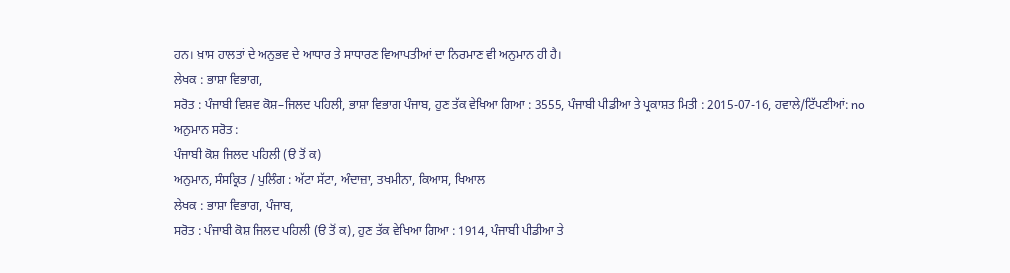ਹਨ। ਖ਼ਾਸ ਹਾਲਤਾਂ ਦੇ ਅਨੁਭਵ ਦੇ ਆਧਾਰ ਤੇ ਸਾਧਾਰਣ ਵਿਆਪਤੀਆਂ ਦਾ ਨਿਰਮਾਣ ਵੀ ਅਨੁਮਾਨ ਹੀ ਹੈ।
ਲੇਖਕ : ਭਾਸ਼ਾ ਵਿਭਾਗ,
ਸਰੋਤ : ਪੰਜਾਬੀ ਵਿਸ਼ਵ ਕੋਸ਼–ਜਿਲਦ ਪਹਿਲੀ, ਭਾਸ਼ਾ ਵਿਭਾਗ ਪੰਜਾਬ, ਹੁਣ ਤੱਕ ਵੇਖਿਆ ਗਿਆ : 3555, ਪੰਜਾਬੀ ਪੀਡੀਆ ਤੇ ਪ੍ਰਕਾਸ਼ਤ ਮਿਤੀ : 2015-07-16, ਹਵਾਲੇ/ਟਿੱਪਣੀਆਂ: no
ਅਨੁਮਾਨ ਸਰੋਤ :
ਪੰਜਾਬੀ ਕੋਸ਼ ਜਿਲਦ ਪਹਿਲੀ (ੳ ਤੋਂ ਕ)
ਅਨੁਮਾਨ, ਸੰਸਕ੍ਰਿਤ / ਪੁਲਿੰਗ : ਅੱਟਾ ਸੱਟਾ, ਅੰਦਾਜ਼ਾ, ਤਖਮੀਨਾ, ਕਿਆਸ, ਖਿਆਲ
ਲੇਖਕ : ਭਾਸ਼ਾ ਵਿਭਾਗ, ਪੰਜਾਬ,
ਸਰੋਤ : ਪੰਜਾਬੀ ਕੋਸ਼ ਜਿਲਦ ਪਹਿਲੀ (ੳ ਤੋਂ ਕ), ਹੁਣ ਤੱਕ ਵੇਖਿਆ ਗਿਆ : 1914, ਪੰਜਾਬੀ ਪੀਡੀਆ ਤੇ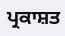ਪ੍ਰਕਾਸ਼ਤ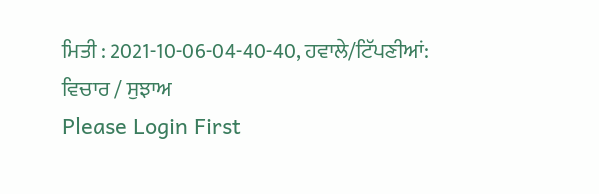ਮਿਤੀ : 2021-10-06-04-40-40, ਹਵਾਲੇ/ਟਿੱਪਣੀਆਂ:
ਵਿਚਾਰ / ਸੁਝਾਅ
Please Login First